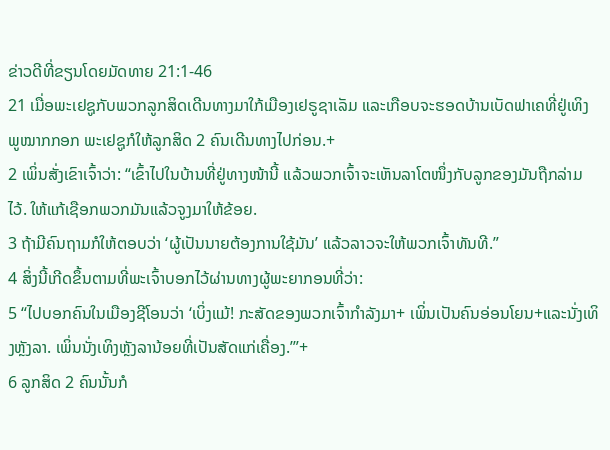ຂ່າວດີທີ່ຂຽນໂດຍມັດທາຍ 21:1-46
21 ເມື່ອພະເຢຊູກັບພວກລູກສິດເດີນທາງມາໃກ້ເມືອງເຢຣູຊາເລັມ ແລະເກືອບຈະຮອດບ້ານເບັດຟາເຄທີ່ຢູ່ເທິງພູໝາກກອກ ພະເຢຊູກໍໃຫ້ລູກສິດ 2 ຄົນເດີນທາງໄປກ່ອນ.+
2 ເພິ່ນສັ່ງເຂົາເຈົ້າວ່າ: “ເຂົ້າໄປໃນບ້ານທີ່ຢູ່ທາງໜ້ານີ້ ແລ້ວພວກເຈົ້າຈະເຫັນລາໂຕໜຶ່ງກັບລູກຂອງມັນຖືກລ່າມໄວ້. ໃຫ້ແກ້ເຊືອກພວກມັນແລ້ວຈູງມາໃຫ້ຂ້ອຍ.
3 ຖ້າມີຄົນຖາມກໍໃຫ້ຕອບວ່າ ‘ຜູ້ເປັນນາຍຕ້ອງການໃຊ້ມັນ’ ແລ້ວລາວຈະໃຫ້ພວກເຈົ້າທັນທີ.”
4 ສິ່ງນີ້ເກີດຂຶ້ນຕາມທີ່ພະເຈົ້າບອກໄວ້ຜ່ານທາງຜູ້ພະຍາກອນທີ່ວ່າ:
5 “ໄປບອກຄົນໃນເມືອງຊີໂອນວ່າ ‘ເບິ່ງແມ້! ກະສັດຂອງພວກເຈົ້າກຳລັງມາ+ ເພິ່ນເປັນຄົນອ່ອນໂຍນ+ແລະນັ່ງເທິງຫຼັງລາ. ເພິ່ນນັ່ງເທິງຫຼັງລານ້ອຍທີ່ເປັນສັດແກ່ເຄື່ອງ.’”+
6 ລູກສິດ 2 ຄົນນັ້ນກໍ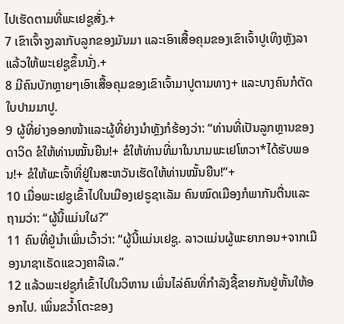ໄປເຮັດຕາມທີ່ພະເຢຊູສັ່ງ.+
7 ເຂົາເຈົ້າຈູງລາກັບລູກຂອງມັນມາ ແລະເອົາເສື້ອຄຸມຂອງເຂົາເຈົ້າປູເທິງຫຼັງລາ ແລ້ວໃຫ້ພະເຢຊູຂຶ້ນນັ່ງ.+
8 ມີຄົນບັກຫຼາຍໆເອົາເສື້ອຄຸມຂອງເຂົາເຈົ້າມາປູຕາມທາງ+ ແລະບາງຄົນກໍຕັດໃບປາມມາປູ.
9 ຜູ້ທີ່ຍ່າງອອກໜ້າແລະຜູ້ທີ່ຍ່າງນຳຫຼັງກໍຮ້ອງວ່າ: “ທ່ານທີ່ເປັນລູກຫຼານຂອງດາວິດ ຂໍໃຫ້ທ່ານໝັ້ນຍືນ!+ ຂໍໃຫ້ທ່ານທີ່ມາໃນນາມພະເຢໂຫວາ*ໄດ້ຮັບພອນ!+ ຂໍໃຫ້ພະເຈົ້າທີ່ຢູ່ໃນສະຫວັນເຮັດໃຫ້ທ່ານໝັ້ນຍືນ!”+
10 ເມື່ອພະເຢຊູເຂົ້າໄປໃນເມືອງເຢຣູຊາເລັມ ຄົນໝົດເມືອງກໍພາກັນຕື່ນແລະຖາມວ່າ: “ຜູ້ນີ້ແມ່ນໃຜ?”
11 ຄົນທີ່ຢູ່ນຳເພິ່ນເວົ້າວ່າ: “ຜູ້ນີ້ແມ່ນເຢຊູ. ລາວແມ່ນຜູ້ພະຍາກອນ+ຈາກເມືອງນາຊາເຣັດແຂວງຄາລີເລ.”
12 ແລ້ວພະເຢຊູກໍເຂົ້າໄປໃນວິຫານ ເພິ່ນໄລ່ຄົນທີ່ກຳລັງຊື້ຂາຍກັນຢູ່ຫັ້ນໃຫ້ອອກໄປ. ເພິ່ນຂວ້ຳໂຕະຂອງ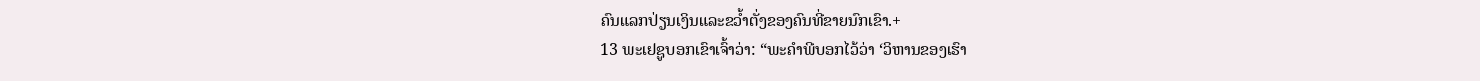ຄົນແລກປ່ຽນເງິນແລະຂວ້ຳຕັ່ງຂອງຄົນທີ່ຂາຍນົກເຂົາ.+
13 ພະເຢຊູບອກເຂົາເຈົ້າວ່າ: “ພະຄຳພີບອກໄວ້ວ່າ ‘ວິຫານຂອງເຮົາ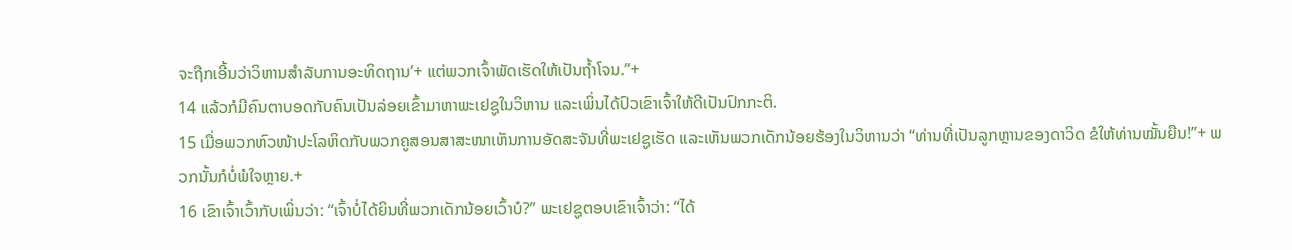ຈະຖືກເອີ້ນວ່າວິຫານສຳລັບການອະທິດຖານ’+ ແຕ່ພວກເຈົ້າພັດເຮັດໃຫ້ເປັນຖ້ຳໂຈນ.”+
14 ແລ້ວກໍມີຄົນຕາບອດກັບຄົນເປັນລ່ອຍເຂົ້າມາຫາພະເຢຊູໃນວິຫານ ແລະເພິ່ນໄດ້ປົວເຂົາເຈົ້າໃຫ້ດີເປັນປົກກະຕິ.
15 ເມື່ອພວກຫົວໜ້າປະໂລຫິດກັບພວກຄູສອນສາສະໜາເຫັນການອັດສະຈັນທີ່ພະເຢຊູເຮັດ ແລະເຫັນພວກເດັກນ້ອຍຮ້ອງໃນວິຫານວ່າ “ທ່ານທີ່ເປັນລູກຫຼານຂອງດາວິດ ຂໍໃຫ້ທ່ານໝັ້ນຍືນ!”+ ພວກນັ້ນກໍບໍ່ພໍໃຈຫຼາຍ.+
16 ເຂົາເຈົ້າເວົ້າກັບເພິ່ນວ່າ: “ເຈົ້າບໍ່ໄດ້ຍິນທີ່ພວກເດັກນ້ອຍເວົ້າບໍ?” ພະເຢຊູຕອບເຂົາເຈົ້າວ່າ: “ໄດ້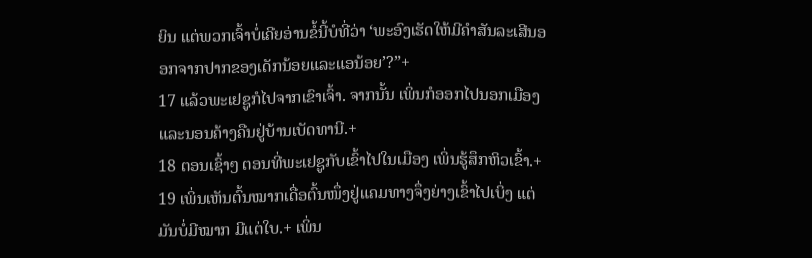ຍິນ ແຕ່ພວກເຈົ້າບໍ່ເຄີຍອ່ານຂໍ້ນີ້ບໍທີ່ວ່າ ‘ພະອົງເຮັດໃຫ້ມີຄຳສັນລະເສີນອອກຈາກປາກຂອງເດັກນ້ອຍແລະແອນ້ອຍ’?”+
17 ແລ້ວພະເຢຊູກໍໄປຈາກເຂົາເຈົ້າ. ຈາກນັ້ນ ເພິ່ນກໍອອກໄປນອກເມືອງແລະນອນຄ້າງຄືນຢູ່ບ້ານເບັດທານີ.+
18 ຕອນເຊົ້າໆ ຕອນທີ່ພະເຢຊູກັບເຂົ້າໄປໃນເມືອງ ເພິ່ນຮູ້ສຶກຫິວເຂົ້າ.+
19 ເພິ່ນເຫັນຕົ້ນໝາກເດື່ອຕົ້ນໜຶ່ງຢູ່ແຄມທາງຈຶ່ງຍ່າງເຂົ້າໄປເບິ່ງ ແຕ່ມັນບໍ່ມີໝາກ ມີແຕ່ໃບ.+ ເພິ່ນ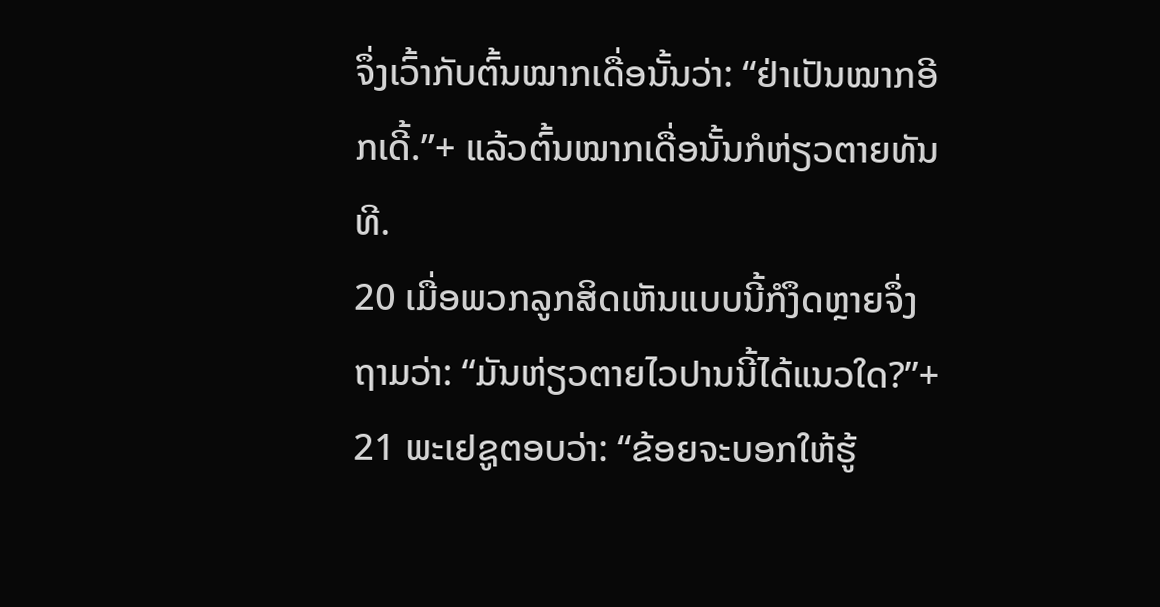ຈຶ່ງເວົ້າກັບຕົ້ນໝາກເດື່ອນັ້ນວ່າ: “ຢ່າເປັນໝາກອີກເດີ້.”+ ແລ້ວຕົ້ນໝາກເດື່ອນັ້ນກໍຫ່ຽວຕາຍທັນທີ.
20 ເມື່ອພວກລູກສິດເຫັນແບບນີ້ກໍງຶດຫຼາຍຈຶ່ງຖາມວ່າ: “ມັນຫ່ຽວຕາຍໄວປານນີ້ໄດ້ແນວໃດ?”+
21 ພະເຢຊູຕອບວ່າ: “ຂ້ອຍຈະບອກໃຫ້ຮູ້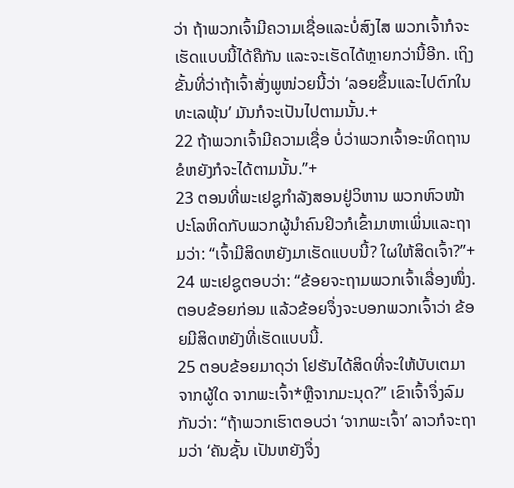ວ່າ ຖ້າພວກເຈົ້າມີຄວາມເຊື່ອແລະບໍ່ສົງໄສ ພວກເຈົ້າກໍຈະເຮັດແບບນີ້ໄດ້ຄືກັນ ແລະຈະເຮັດໄດ້ຫຼາຍກວ່ານີ້ອີກ. ເຖິງຂັ້ນທີ່ວ່າຖ້າເຈົ້າສັ່ງພູໜ່ວຍນີ້ວ່າ ‘ລອຍຂຶ້ນແລະໄປຕົກໃນທະເລພຸ້ນ’ ມັນກໍຈະເປັນໄປຕາມນັ້ນ.+
22 ຖ້າພວກເຈົ້າມີຄວາມເຊື່ອ ບໍ່ວ່າພວກເຈົ້າອະທິດຖານຂໍຫຍັງກໍຈະໄດ້ຕາມນັ້ນ.”+
23 ຕອນທີ່ພະເຢຊູກຳລັງສອນຢູ່ວິຫານ ພວກຫົວໜ້າປະໂລຫິດກັບພວກຜູ້ນຳຄົນຢິວກໍເຂົ້າມາຫາເພິ່ນແລະຖາມວ່າ: “ເຈົ້າມີສິດຫຍັງມາເຮັດແບບນີ້? ໃຜໃຫ້ສິດເຈົ້າ?”+
24 ພະເຢຊູຕອບວ່າ: “ຂ້ອຍຈະຖາມພວກເຈົ້າເລື່ອງໜຶ່ງ. ຕອບຂ້ອຍກ່ອນ ແລ້ວຂ້ອຍຈຶ່ງຈະບອກພວກເຈົ້າວ່າ ຂ້ອຍມີສິດຫຍັງທີ່ເຮັດແບບນີ້.
25 ຕອບຂ້ອຍມາດຸວ່າ ໂຢຮັນໄດ້ສິດທີ່ຈະໃຫ້ບັບເຕມາຈາກຜູ້ໃດ ຈາກພະເຈົ້າ*ຫຼືຈາກມະນຸດ?” ເຂົາເຈົ້າຈຶ່ງລົມກັນວ່າ: “ຖ້າພວກເຮົາຕອບວ່າ ‘ຈາກພະເຈົ້າ’ ລາວກໍຈະຖາມວ່າ ‘ຄັນຊັ້ນ ເປັນຫຍັງຈຶ່ງ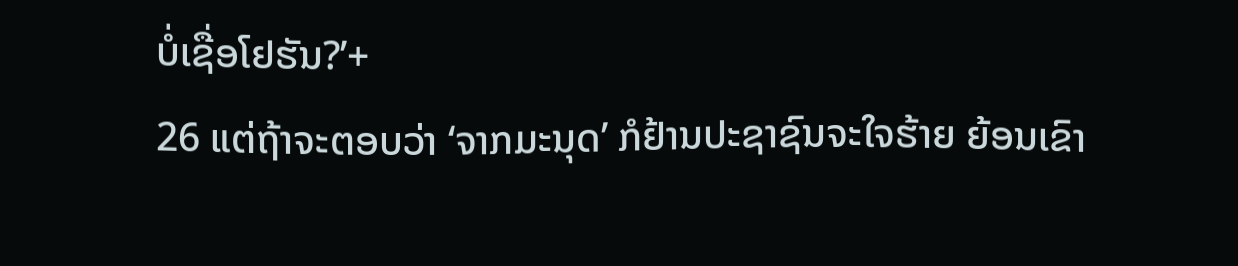ບໍ່ເຊື່ອໂຢຮັນ?’+
26 ແຕ່ຖ້າຈະຕອບວ່າ ‘ຈາກມະນຸດ’ ກໍຢ້ານປະຊາຊົນຈະໃຈຮ້າຍ ຍ້ອນເຂົາ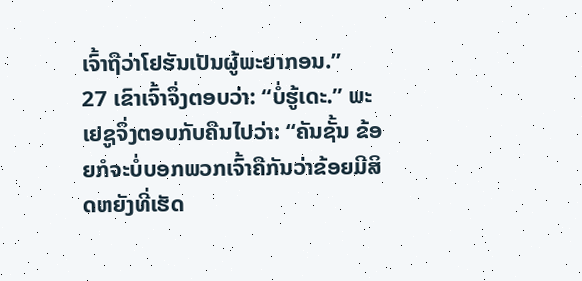ເຈົ້າຖືວ່າໂຢຮັນເປັນຜູ້ພະຍາກອນ.”
27 ເຂົາເຈົ້າຈຶ່ງຕອບວ່າ: “ບໍ່ຮູ້ເດະ.” ພະເຢຊູຈຶ່ງຕອບກັບຄືນໄປວ່າ: “ຄັນຊັ້ນ ຂ້ອຍກໍຈະບໍ່ບອກພວກເຈົ້າຄືກັນວ່າຂ້ອຍມີສິດຫຍັງທີ່ເຮັດ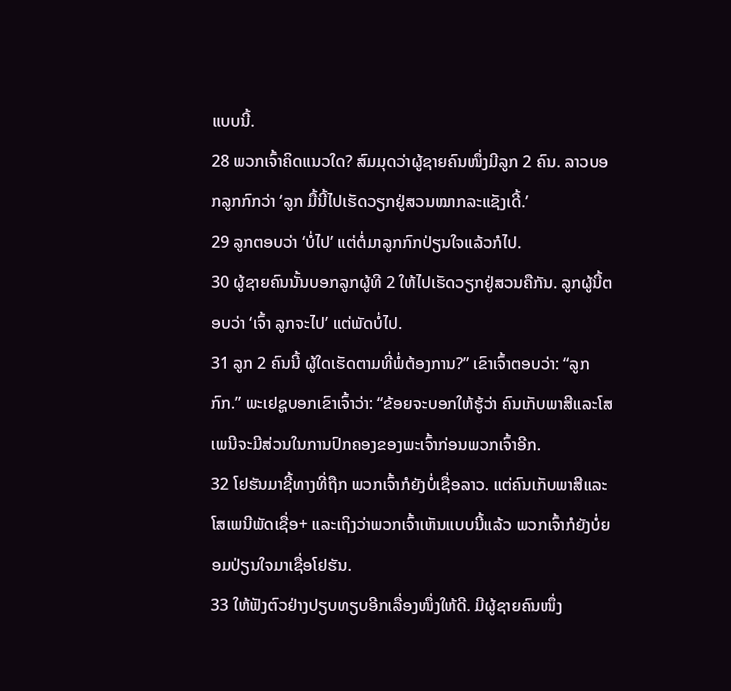ແບບນີ້.
28 ພວກເຈົ້າຄິດແນວໃດ? ສົມມຸດວ່າຜູ້ຊາຍຄົນໜຶ່ງມີລູກ 2 ຄົນ. ລາວບອກລູກກົກວ່າ ‘ລູກ ມື້ນີ້ໄປເຮັດວຽກຢູ່ສວນໝາກລະແຊັງເດີ້.’
29 ລູກຕອບວ່າ ‘ບໍ່ໄປ’ ແຕ່ຕໍ່ມາລູກກົກປ່ຽນໃຈແລ້ວກໍໄປ.
30 ຜູ້ຊາຍຄົນນັ້ນບອກລູກຜູ້ທີ 2 ໃຫ້ໄປເຮັດວຽກຢູ່ສວນຄືກັນ. ລູກຜູ້ນີ້ຕອບວ່າ ‘ເຈົ້າ ລູກຈະໄປ’ ແຕ່ພັດບໍ່ໄປ.
31 ລູກ 2 ຄົນນີ້ ຜູ້ໃດເຮັດຕາມທີ່ພໍ່ຕ້ອງການ?” ເຂົາເຈົ້າຕອບວ່າ: “ລູກກົກ.” ພະເຢຊູບອກເຂົາເຈົ້າວ່າ: “ຂ້ອຍຈະບອກໃຫ້ຮູ້ວ່າ ຄົນເກັບພາສີແລະໂສເພນີຈະມີສ່ວນໃນການປົກຄອງຂອງພະເຈົ້າກ່ອນພວກເຈົ້າອີກ.
32 ໂຢຮັນມາຊີ້ທາງທີ່ຖືກ ພວກເຈົ້າກໍຍັງບໍ່ເຊື່ອລາວ. ແຕ່ຄົນເກັບພາສີແລະໂສເພນີພັດເຊື່ອ+ ແລະເຖິງວ່າພວກເຈົ້າເຫັນແບບນີ້ແລ້ວ ພວກເຈົ້າກໍຍັງບໍ່ຍອມປ່ຽນໃຈມາເຊື່ອໂຢຮັນ.
33 ໃຫ້ຟັງຕົວຢ່າງປຽບທຽບອີກເລື່ອງໜຶ່ງໃຫ້ດີ. ມີຜູ້ຊາຍຄົນໜຶ່ງ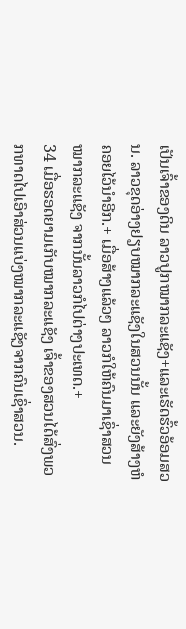ເປັນເຈົ້າຂອງດິນ ລາວປູກໝາກລະແຊັງ+ແລະເຮັດຮົ້ວອ້ອມສວນ. ລາວຂຸດອ່າງຢຽບໝາກລະແຊັງໃນສວນນັ້ນ ແລະຍັງສ້າງຫໍຄອຍໄວ້ນຳອີກ.+ ເມື່ອສ້າງແລ້ວໆ ລາວກໍໃຫ້ຄົນມາເຊົ່າສວນໝາກລະແຊັງ ຈາກນັ້ນລາວກໍໄປຕ່າງປະເທດ.+
34 ເມື່ອຮອດຍາມເກັບໝາກລະແຊັງ ເຈົ້າຂອງສວນໄດ້ສົ່ງພວກທາດໄປເອົາສ່ວນແບ່ງໝາກລະແຊັງຈາກຄົນເຊົ່າສວນ.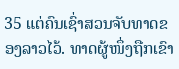35 ແຕ່ຄົນເຊົ່າສວນຈັບທາດຂອງລາວໄວ້. ທາດຜູ້ໜຶ່ງຖືກເຂົາ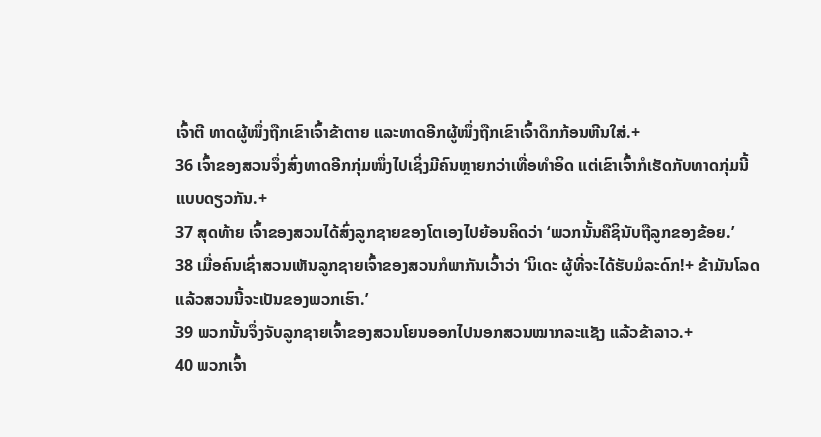ເຈົ້າຕີ ທາດຜູ້ໜຶ່ງຖືກເຂົາເຈົ້າຂ້າຕາຍ ແລະທາດອີກຜູ້ໜຶ່ງຖືກເຂົາເຈົ້າດຶກກ້ອນຫີນໃສ່.+
36 ເຈົ້າຂອງສວນຈຶ່ງສົ່ງທາດອີກກຸ່ມໜຶ່ງໄປເຊິ່ງມີຄົນຫຼາຍກວ່າເທື່ອທຳອິດ ແຕ່ເຂົາເຈົ້າກໍເຮັດກັບທາດກຸ່ມນີ້ແບບດຽວກັນ.+
37 ສຸດທ້າຍ ເຈົ້າຂອງສວນໄດ້ສົ່ງລູກຊາຍຂອງໂຕເອງໄປຍ້ອນຄິດວ່າ ‘ພວກນັ້ນຄືຊິນັບຖືລູກຂອງຂ້ອຍ.’
38 ເມື່ອຄົນເຊົ່າສວນເຫັນລູກຊາຍເຈົ້າຂອງສວນກໍພາກັນເວົ້າວ່າ ‘ນິເດະ ຜູ້ທີ່ຈະໄດ້ຮັບມໍລະດົກ!+ ຂ້າມັນໂລດ ແລ້ວສວນນີ້ຈະເປັນຂອງພວກເຮົາ.’
39 ພວກນັ້ນຈຶ່ງຈັບລູກຊາຍເຈົ້າຂອງສວນໂຍນອອກໄປນອກສວນໝາກລະແຊັງ ແລ້ວຂ້າລາວ.+
40 ພວກເຈົ້າ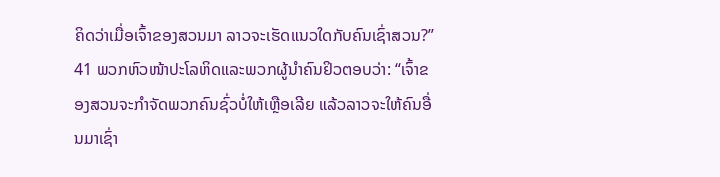ຄິດວ່າເມື່ອເຈົ້າຂອງສວນມາ ລາວຈະເຮັດແນວໃດກັບຄົນເຊົ່າສວນ?”
41 ພວກຫົວໜ້າປະໂລຫິດແລະພວກຜູ້ນຳຄົນຢິວຕອບວ່າ: “ເຈົ້າຂອງສວນຈະກຳຈັດພວກຄົນຊົ່ວບໍ່ໃຫ້ເຫຼືອເລີຍ ແລ້ວລາວຈະໃຫ້ຄົນອື່ນມາເຊົ່າ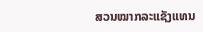ສວນໝາກລະແຊັງແທນ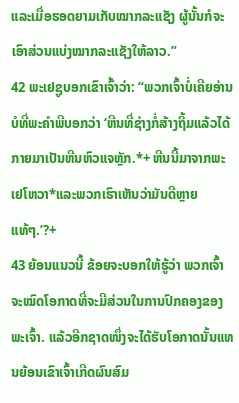ແລະເມື່ອຮອດຍາມເກັບໝາກລະແຊັງ ຜູ້ນັ້ນກໍຈະເອົາສ່ວນແບ່ງໝາກລະແຊັງໃຫ້ລາວ.”
42 ພະເຢຊູບອກເຂົາເຈົ້າວ່າ: “ພວກເຈົ້າບໍ່ເຄີຍອ່ານບໍທີ່ພະຄຳພີບອກວ່າ ‘ຫີນທີ່ຊ່າງກໍ່ສ້າງຖິ້ມແລ້ວໄດ້ກາຍມາເປັນຫີນຫົວແຈຫຼັກ.*+ ຫີນນີ້ມາຈາກພະເຢໂຫວາ*ແລະພວກເຮົາເຫັນວ່າມັນດີຫຼາຍແທ້ໆ.’?+
43 ຍ້ອນແນວນີ້ ຂ້ອຍຈະບອກໃຫ້ຮູ້ວ່າ ພວກເຈົ້າຈະໝົດໂອກາດທີ່ຈະມີສ່ວນໃນການປົກຄອງຂອງພະເຈົ້າ. ແລ້ວອີກຊາດໜຶ່ງຈະໄດ້ຮັບໂອກາດນັ້ນແທນຍ້ອນເຂົາເຈົ້າເກີດຜົນສົມ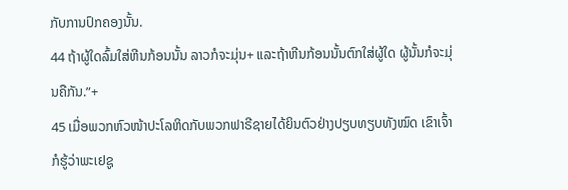ກັບການປົກຄອງນັ້ນ.
44 ຖ້າຜູ້ໃດລົ້ມໃສ່ຫີນກ້ອນນັ້ນ ລາວກໍຈະມຸ່ນ+ ແລະຖ້າຫີນກ້ອນນັ້ນຕົກໃສ່ຜູ້ໃດ ຜູ້ນັ້ນກໍຈະມຸ່ນຄືກັນ.”+
45 ເມື່ອພວກຫົວໜ້າປະໂລຫິດກັບພວກຟາຣີຊາຍໄດ້ຍິນຕົວຢ່າງປຽບທຽບທັງໝົດ ເຂົາເຈົ້າກໍຮູ້ວ່າພະເຢຊູ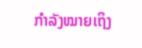ກຳລັງໝາຍເຖິງ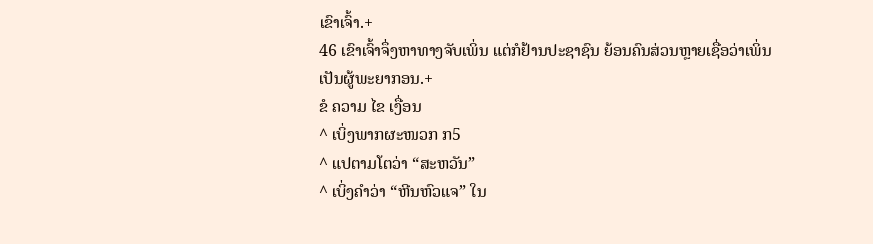ເຂົາເຈົ້າ.+
46 ເຂົາເຈົ້າຈຶ່ງຫາທາງຈັບເພິ່ນ ແຕ່ກໍຢ້ານປະຊາຊົນ ຍ້ອນຄົນສ່ວນຫຼາຍເຊື່ອວ່າເພິ່ນເປັນຜູ້ພະຍາກອນ.+
ຂໍ ຄວາມ ໄຂ ເງື່ອນ
^ ເບິ່ງພາກຜະໜວກ ກ5
^ ແປຕາມໂຕວ່າ “ສະຫວັນ”
^ ເບິ່ງຄຳວ່າ “ຫີນຫົວແຈ” ໃນ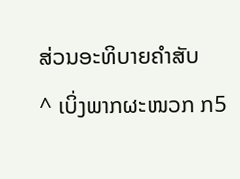ສ່ວນອະທິບາຍຄຳສັບ
^ ເບິ່ງພາກຜະໜວກ ກ5